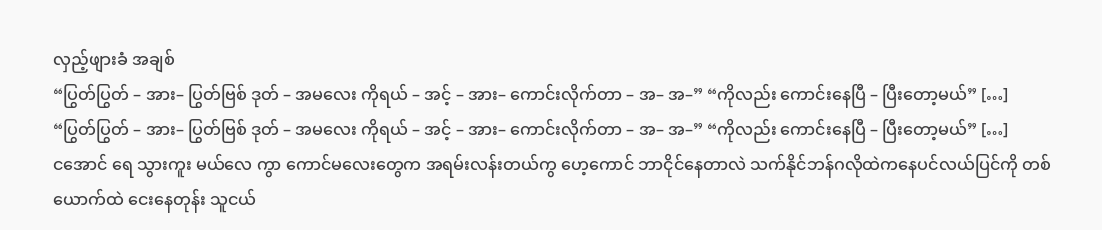လှည့်ဖျားခံ အချစ်
“ပြွတ်ပြွတ် – အား– ပြွတ်ဗြစ် ဒုတ် – အမလေး ကိုရယ် – အင့် – အား– ကောင်းလိုက်တာ – အ– အ–” “ကိုလည်း ကောင်းနေပြီ – ပြီးတော့မယ်” […]
“ပြွတ်ပြွတ် – အား– ပြွတ်ဗြစ် ဒုတ် – အမလေး ကိုရယ် – အင့် – အား– ကောင်းလိုက်တာ – အ– အ–” “ကိုလည်း ကောင်းနေပြီ – ပြီးတော့မယ်” […]
ငအောင် ရေ သွားကူး မယ်လေ ကွာ ကောင်မလေးတွေက အရမ်းလန်းတယ်ကွ ဟေ့ကောင် ဘာငိုင်နေတာလဲ သက်နိုင်ဘန်ဂလိုထဲကနေပင်လယ်ပြင်ကို တစ်ယောက်ထဲ ငေးနေတုန်း သူငယ်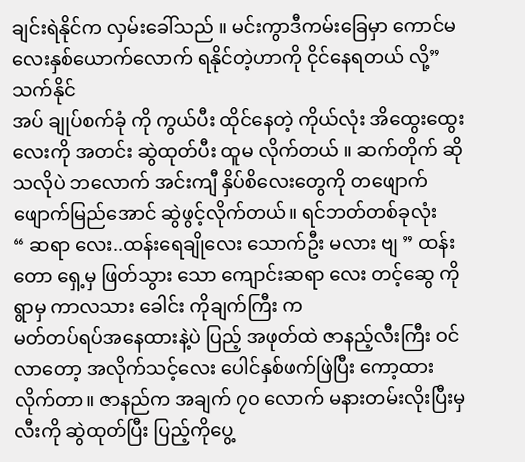ချင်းရဲနိုင်က လှမ်းခေါ်သည် ။ မင်းကွာဒီကမ်းခြေမှာ ကောင်မလေးနှစ်ယောက်လောက် ရနိုင်တဲ့ဟာကို ငိုင်နေရတယ် လို့”သက်နိုင်
အပ် ချုပ်စက်ခုံ ကို ကွယ်ပီး ထိုင်နေတဲ့ ကိုယ်လုံး အိထွေးထွေးလေးကို အတင်း ဆွဲထုတ်ပီး ထူမ လိုက်တယ် ။ ဆက်တိုက် ဆိုသလိုပဲ ဘလောက် အင်းကျီ နှိပ်စိလေးတွေကို တဖျောက်ဖျောက်မြည်အောင် ဆွဲဖွင့်လိုက်တယ်။ ရင်ဘတ်တစ်ခုလုံး
“ ဆရာ လေး..ထန်းရေချိုလေး သောက်ဦး မလား ဗျ ” ထန်းတော ရှေ့မှ ဖြတ်သွား သော ကျောင်းဆရာ လေး တင့်ဆွေ ကို ရွာမှ ကာလသား ခေါင်း ကိုချက်ကြီး က
မတ်တပ်ရပ်အနေထားနဲ့ပဲ ပြည့် အဖုတ်ထဲ ဇာနည့်လီးကြီး ဝင်လာတော့ အလိုက်သင့်လေး ပေါင်နှစ်ဖက်ဖြဲပြီး ကော့ထားလိုက်တာ။ ဇာနည်က အချက် ၇၀ လောက် မနားတမ်းလိုးပြီးမှ လီးကို ဆွဲထုတ်ပြီး ပြည့်ကိုပွေ့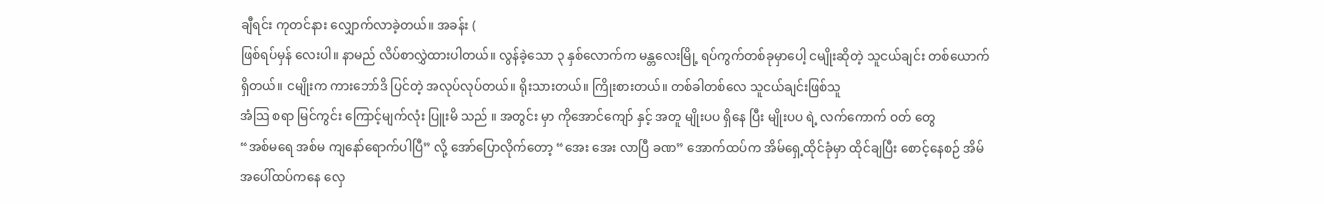ချီရင်း ကုတင်နား လျှောက်လာခဲ့တယ်။ အခန်း (
ဖြစ်ရပ်မှန် လေးပါ။ နာမည် လိပ်စာလွှဲထားပါတယ်။ လွန်ခဲ့သော ၃ နှစ်လောက်က မန္တလေးမြို့ ရပ်ကွက်တစ်ခုမှာပေါ့ ငမျိုးဆိုတဲ့ သူငယ်ချင်း တစ်ယောက်ရှိတယ်။ ငမျိုးက ကားဘော်ဒိ ပြင်တဲ့ အလုပ်လုပ်တယ်။ ရိုးသားတယ်။ ကြိုးစားတယ်။ တစ်ခါတစ်လေ သူငယ်ချင်းဖြစ်သူ
အံသြ စရာ မြင်ကွင်း ကြောင့်မျက်လုံး ပြူးမိ သည် ။ အတွင်း မှာ ကိုအောင်ကျော် နှင့် အတူ မျိုးပပ ရှိနေ ပြီး မျိုးပပ ရဲ့ လက်ကောက် ဝတ် တွေ
“အစ်မရေ အစ်မ ကျနော်ရောက်ပါပြီ” လို့ အော်ပြောလိုက်တော့ “အေး အေး လာပြီ ခဏ” အောက်ထပ်က အိမ်ရှေ့ထိုင်ခုံမှာ ထိုင်ချပြီး စောင့်နေစဉ် အိမ်အပေါ်ထပ်ကနေ လှေ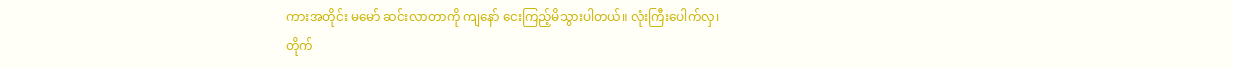ကားအတိုင်း မမော် ဆင်းလာတာကို ကျနော် ငေးကြည့်မိသွားပါတယ်။ လုံးကြီးပေါက်လှ၊
တိုက်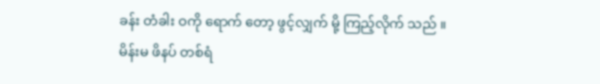ခန်း တံခါး ဝကို ရောက် တော့ ဖွင့်လျှက် မို့ ကြည့်လိုက် သည် ။ မိန်းမ ဖိနပ် တစ်ရံ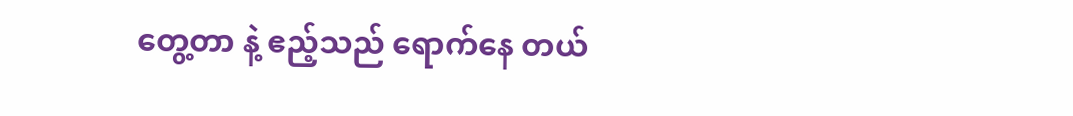တွေ့တာ နဲ့ ဧည့်သည် ရောက်နေ တယ်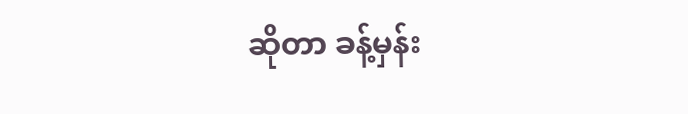ဆိုတာ ခန့်မှန်း